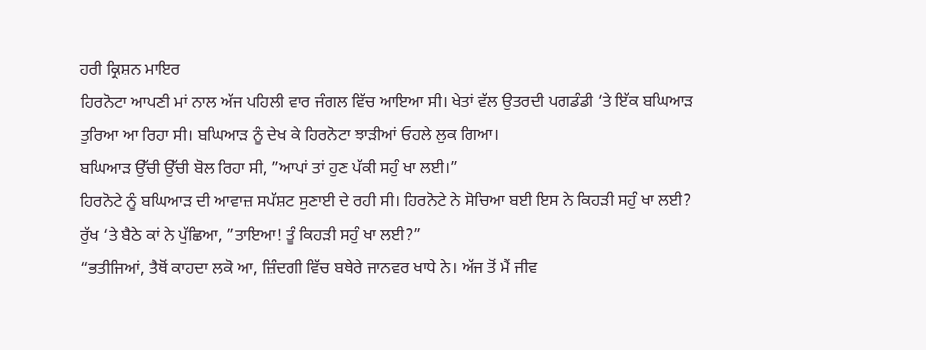ਹਰੀ ਕ੍ਰਿਸ਼ਨ ਮਾਇਰ
ਹਿਰਨੋਟਾ ਆਪਣੀ ਮਾਂ ਨਾਲ ਅੱਜ ਪਹਿਲੀ ਵਾਰ ਜੰਗਲ ਵਿੱਚ ਆਇਆ ਸੀ। ਖੇਤਾਂ ਵੱਲ ਉਤਰਦੀ ਪਗਡੰਡੀ ‘ਤੇ ਇੱਕ ਬਘਿਆੜ ਤੁਰਿਆ ਆ ਰਿਹਾ ਸੀ। ਬਘਿਆੜ ਨੂੰ ਦੇਖ ਕੇ ਹਿਰਨੋਟਾ ਝਾੜੀਆਂ ਓਹਲੇ ਲੁਕ ਗਿਆ।
ਬਘਿਆੜ ਉੱਚੀ ਉੱਚੀ ਬੋਲ ਰਿਹਾ ਸੀ, ”ਆਪਾਂ ਤਾਂ ਹੁਣ ਪੱਕੀ ਸਹੁੰ ਖਾ ਲਈ।”
ਹਿਰਨੋਟੇ ਨੂੰ ਬਘਿਆੜ ਦੀ ਆਵਾਜ਼ ਸਪੱਸ਼ਟ ਸੁਣਾਈ ਦੇ ਰਹੀ ਸੀ। ਹਿਰਨੋਟੇ ਨੇ ਸੋਚਿਆ ਬਈ ਇਸ ਨੇ ਕਿਹੜੀ ਸਹੁੰ ਖਾ ਲਈ?
ਰੁੱਖ ‘ਤੇ ਬੈਠੇ ਕਾਂ ਨੇ ਪੁੱਛਿਆ, ”ਤਾਇਆ! ਤੂੰ ਕਿਹੜੀ ਸਹੁੰ ਖਾ ਲਈ?”
“ਭਤੀਜਿਆਂ, ਤੈਥੋਂ ਕਾਹਦਾ ਲਕੋ ਆ, ਜ਼ਿੰਦਗੀ ਵਿੱਚ ਬਥੇਰੇ ਜਾਨਵਰ ਖਾਧੇ ਨੇ। ਅੱਜ ਤੋਂ ਮੈਂ ਜੀਵ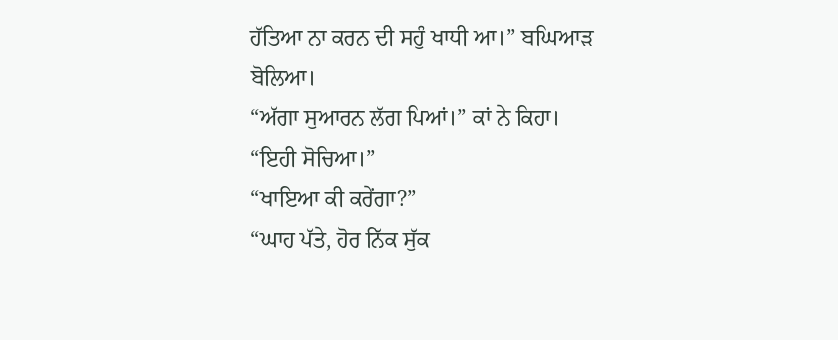ਹੱਤਿਆ ਨਾ ਕਰਨ ਦੀ ਸਹੁੰ ਖਾਧੀ ਆ।” ਬਘਿਆੜ ਬੋਲਿਆ।
“ਅੱਗਾ ਸੁਆਰਨ ਲੱਗ ਪਿਆਂ।” ਕਾਂ ਨੇ ਕਿਹਾ।
“ਇਹੀ ਸੋਚਿਆ।”
“ਖਾਇਆ ਕੀ ਕਰੇਂਗਾ?”
“ਘਾਹ ਪੱਤੇ, ਹੋਰ ਨਿੱਕ ਸੁੱਕ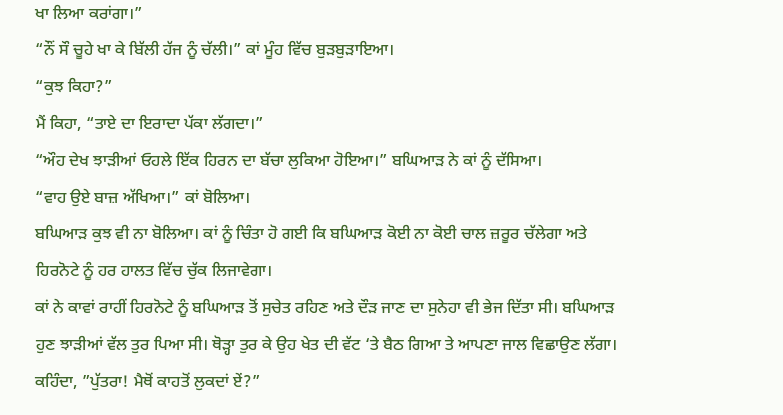ਖਾ ਲਿਆ ਕਰਾਂਗਾ।”
“ਨੌਂ ਸੌ ਚੂਹੇ ਖਾ ਕੇ ਬਿੱਲੀ ਹੱਜ ਨੂੰ ਚੱਲੀ।” ਕਾਂ ਮੂੰਹ ਵਿੱਚ ਬੁੜਬੁੜਾਇਆ।
“ਕੁਝ ਕਿਹਾ?”
ਮੈਂ ਕਿਹਾ, “ਤਾਏ ਦਾ ਇਰਾਦਾ ਪੱਕਾ ਲੱਗਦਾ।”
“ਔਹ ਦੇਖ ਝਾੜੀਆਂ ਓਹਲੇ ਇੱਕ ਹਿਰਨ ਦਾ ਬੱਚਾ ਲੁਕਿਆ ਹੋਇਆ।” ਬਘਿਆੜ ਨੇ ਕਾਂ ਨੂੰ ਦੱਸਿਆ।
“ਵਾਹ ਉਏ ਬਾਜ਼ ਅੱਖਿਆ।” ਕਾਂ ਬੋਲਿਆ।
ਬਘਿਆੜ ਕੁਝ ਵੀ ਨਾ ਬੋਲਿਆ। ਕਾਂ ਨੂੰ ਚਿੰਤਾ ਹੋ ਗਈ ਕਿ ਬਘਿਆੜ ਕੋਈ ਨਾ ਕੋਈ ਚਾਲ ਜ਼ਰੂਰ ਚੱਲੇਗਾ ਅਤੇ ਹਿਰਨੋਟੇ ਨੂੰ ਹਰ ਹਾਲਤ ਵਿੱਚ ਚੁੱਕ ਲਿਜਾਵੇਗਾ।
ਕਾਂ ਨੇ ਕਾਵਾਂ ਰਾਹੀਂ ਹਿਰਨੋਟੇ ਨੂੰ ਬਘਿਆੜ ਤੋਂ ਸੁਚੇਤ ਰਹਿਣ ਅਤੇ ਦੌੜ ਜਾਣ ਦਾ ਸੁਨੇਹਾ ਵੀ ਭੇਜ ਦਿੱਤਾ ਸੀ। ਬਘਿਆੜ ਹੁਣ ਝਾੜੀਆਂ ਵੱਲ ਤੁਰ ਪਿਆ ਸੀ। ਥੋੜ੍ਹਾ ਤੁਰ ਕੇ ਉਹ ਖੇਤ ਦੀ ਵੱਟ ‘ਤੇ ਬੈਠ ਗਿਆ ਤੇ ਆਪਣਾ ਜਾਲ ਵਿਛਾਉਣ ਲੱਗਾ। ਕਹਿੰਦਾ, ”ਪੁੱਤਰਾ! ਮੈਥੋਂ ਕਾਹਤੋਂ ਲੁਕਦਾਂ ਏਂ?”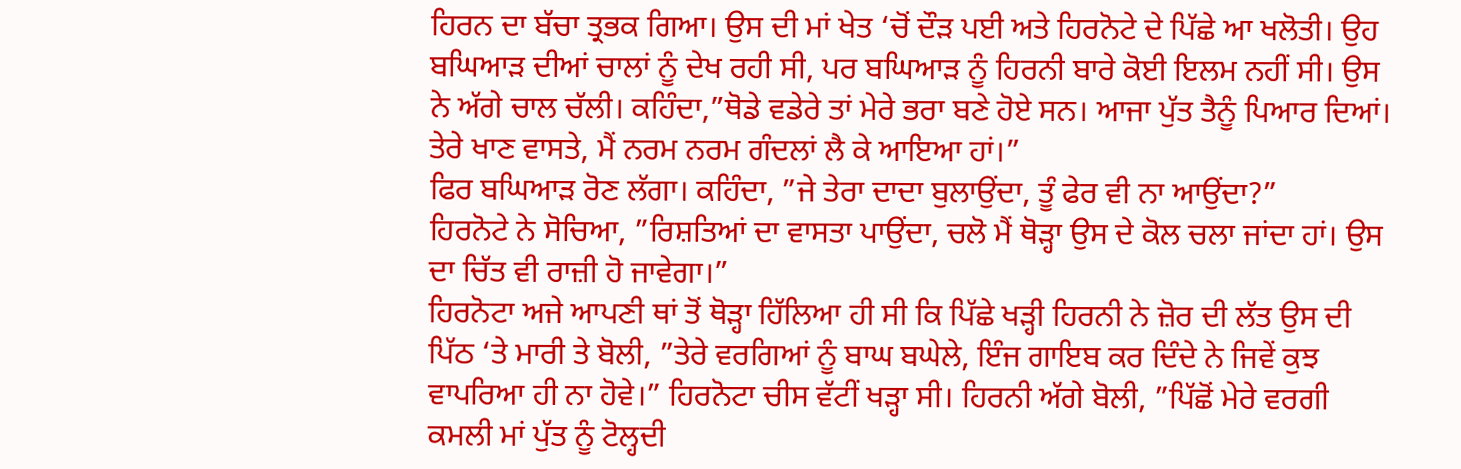ਹਿਰਨ ਦਾ ਬੱਚਾ ਤ੍ਰਭਕ ਗਿਆ। ਉਸ ਦੀ ਮਾਂ ਖੇਤ ‘ਚੋਂ ਦੌੜ ਪਈ ਅਤੇ ਹਿਰਨੋਟੇ ਦੇ ਪਿੱਛੇ ਆ ਖਲੋਤੀ। ਉਹ ਬਘਿਆੜ ਦੀਆਂ ਚਾਲਾਂ ਨੂੰ ਦੇਖ ਰਹੀ ਸੀ, ਪਰ ਬਘਿਆੜ ਨੂੰ ਹਿਰਨੀ ਬਾਰੇ ਕੋਈ ਇਲਮ ਨਹੀਂ ਸੀ। ਉਸ ਨੇ ਅੱਗੇ ਚਾਲ ਚੱਲੀ। ਕਹਿੰਦਾ,”ਥੋਡੇ ਵਡੇਰੇ ਤਾਂ ਮੇਰੇ ਭਰਾ ਬਣੇ ਹੋਏ ਸਨ। ਆਜਾ ਪੁੱਤ ਤੈਨੂੰ ਪਿਆਰ ਦਿਆਂ। ਤੇਰੇ ਖਾਣ ਵਾਸਤੇ, ਮੈਂ ਨਰਮ ਨਰਮ ਗੰਦਲਾਂ ਲੈ ਕੇ ਆਇਆ ਹਾਂ।”
ਫਿਰ ਬਘਿਆੜ ਰੋਣ ਲੱਗਾ। ਕਹਿੰਦਾ, ”ਜੇ ਤੇਰਾ ਦਾਦਾ ਬੁਲਾਉਂਦਾ, ਤੂੰ ਫੇਰ ਵੀ ਨਾ ਆਉਂਦਾ?”
ਹਿਰਨੋਟੇ ਨੇ ਸੋਚਿਆ, ”ਰਿਸ਼ਤਿਆਂ ਦਾ ਵਾਸਤਾ ਪਾਉਂਦਾ, ਚਲੋ ਮੈਂ ਥੋੜ੍ਹਾ ਉਸ ਦੇ ਕੋਲ ਚਲਾ ਜਾਂਦਾ ਹਾਂ। ਉਸ ਦਾ ਚਿੱਤ ਵੀ ਰਾਜ਼ੀ ਹੋ ਜਾਵੇਗਾ।”
ਹਿਰਨੋਟਾ ਅਜੇ ਆਪਣੀ ਥਾਂ ਤੋਂ ਥੋੜ੍ਹਾ ਹਿੱਲਿਆ ਹੀ ਸੀ ਕਿ ਪਿੱਛੇ ਖੜ੍ਹੀ ਹਿਰਨੀ ਨੇ ਜ਼ੋਰ ਦੀ ਲੱਤ ਉਸ ਦੀ ਪਿੱਠ ‘ਤੇ ਮਾਰੀ ਤੇ ਬੋਲੀ, ”ਤੇਰੇ ਵਰਗਿਆਂ ਨੂੰ ਬਾਘ ਬਘੇਲੇ, ਇੰਜ ਗਾਇਬ ਕਰ ਦਿੰਦੇ ਨੇ ਜਿਵੇਂ ਕੁਝ ਵਾਪਰਿਆ ਹੀ ਨਾ ਹੋਵੇ।” ਹਿਰਨੋਟਾ ਚੀਸ ਵੱਟੀਂ ਖੜ੍ਹਾ ਸੀ। ਹਿਰਨੀ ਅੱਗੇ ਬੋਲੀ, ”ਪਿੱਛੋਂ ਮੇਰੇ ਵਰਗੀ ਕਮਲੀ ਮਾਂ ਪੁੱਤ ਨੂੰ ਟੋਲ੍ਹਦੀ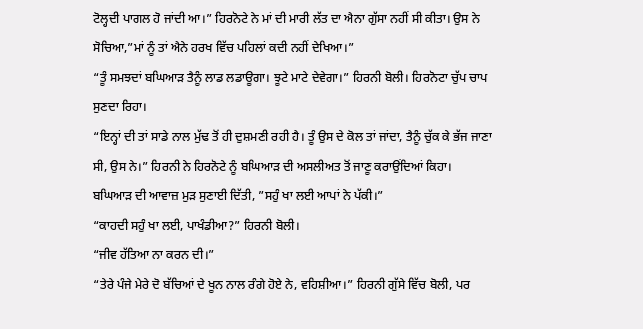ਟੋਲ੍ਹਦੀ ਪਾਗਲ ਹੋ ਜਾਂਦੀ ਆ।” ਹਿਰਨੋਟੇ ਨੇ ਮਾਂ ਦੀ ਮਾਰੀ ਲੱਤ ਦਾ ਐਨਾ ਗੁੱਸਾ ਨਹੀਂ ਸੀ ਕੀਤਾ। ਉਸ ਨੇ ਸੋਚਿਆ,”ਮਾਂ ਨੂੰ ਤਾਂ ਐਨੇ ਹਰਖ ਵਿੱਚ ਪਹਿਲਾਂ ਕਦੀ ਨਹੀਂ ਦੇਖਿਆ।”
“ਤੂੰ ਸਮਝਦਾਂ ਬਘਿਆੜ ਤੈਨੂੰ ਲਾਡ ਲਡਾਊਗਾ। ਝੂਟੇ ਮਾਟੇ ਦੇਵੇਗਾ।” ਹਿਰਨੀ ਬੋਲੀ। ਹਿਰਨੋਟਾ ਚੁੱਪ ਚਾਪ ਸੁਣਦਾ ਰਿਹਾ।
“ਇਨ੍ਹਾਂ ਦੀ ਤਾਂ ਸਾਡੇ ਨਾਲ ਮੁੱਢ ਤੋਂ ਹੀ ਦੁਸ਼ਮਣੀ ਰਹੀ ਹੈ। ਤੂੰ ਉਸ ਦੇ ਕੋਲ ਤਾਂ ਜਾਂਦਾ, ਤੈਨੂੰ ਚੁੱਕ ਕੇ ਭੱਜ ਜਾਣਾ ਸੀ, ਉਸ ਨੇ।” ਹਿਰਨੀ ਨੇ ਹਿਰਨੋਟੇ ਨੂੰ ਬਘਿਆੜ ਦੀ ਅਸਲੀਅਤ ਤੋਂ ਜਾਣੂ ਕਰਾਉਂਦਿਆਂ ਕਿਹਾ।
ਬਘਿਆੜ ਦੀ ਆਵਾਜ਼ ਮੁੜ ਸੁਣਾਈ ਦਿੱਤੀ, ”ਸਹੁੰ ਖਾ ਲਈ ਆਪਾਂ ਨੇ ਪੱਕੀ।”
“ਕਾਹਦੀ ਸਹੁੰ ਖਾ ਲਈ, ਪਾਖੰਡੀਆ?” ਹਿਰਨੀ ਬੋਲੀ।
“ਜੀਵ ਹੱਤਿਆ ਨਾ ਕਰਨ ਦੀ।”
“ਤੇਰੇ ਪੰਜੇ ਮੇਰੇ ਦੋ ਬੱਚਿਆਂ ਦੇ ਖੂਨ ਨਾਲ ਰੰਗੇ ਹੋਏ ਨੇ, ਵਹਿਸ਼ੀਆ।” ਹਿਰਨੀ ਗੁੱਸੇ ਵਿੱਚ ਬੋਲੀ, ਪਰ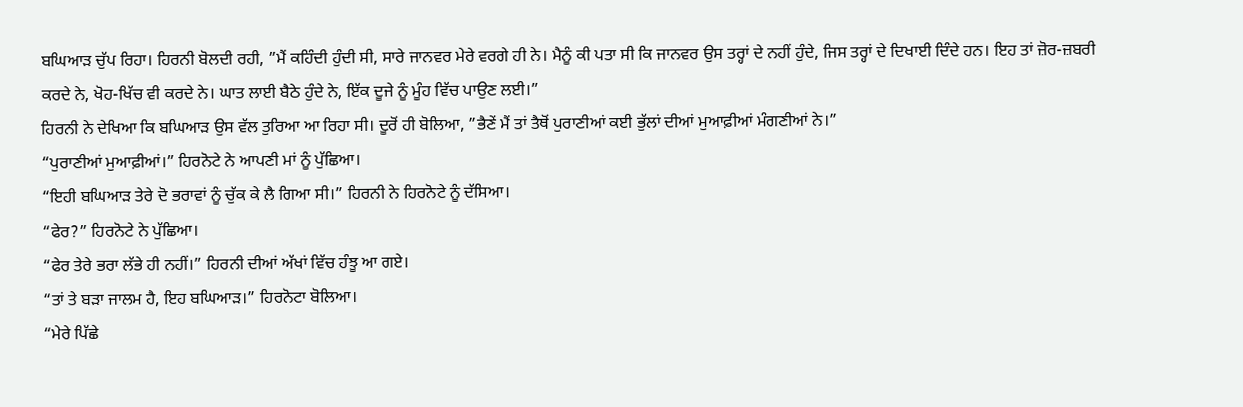ਬਘਿਆੜ ਚੁੱਪ ਰਿਹਾ। ਹਿਰਨੀ ਬੋਲਦੀ ਰਹੀ, ”ਮੈਂ ਕਹਿੰਦੀ ਹੁੰਦੀ ਸੀ, ਸਾਰੇ ਜਾਨਵਰ ਮੇਰੇ ਵਰਗੇ ਹੀ ਨੇ। ਮੈਨੂੰ ਕੀ ਪਤਾ ਸੀ ਕਿ ਜਾਨਵਰ ਉਸ ਤਰ੍ਹਾਂ ਦੇ ਨਹੀਂ ਹੁੰਦੇ, ਜਿਸ ਤਰ੍ਹਾਂ ਦੇ ਦਿਖਾਈ ਦਿੰਦੇ ਹਨ। ਇਹ ਤਾਂ ਜ਼ੋਰ-ਜ਼ਬਰੀ ਕਰਦੇ ਨੇ, ਖੋਹ-ਖਿੱਚ ਵੀ ਕਰਦੇ ਨੇ। ਘਾਤ ਲਾਈ ਬੈਠੇ ਹੁੰਦੇ ਨੇ, ਇੱਕ ਦੂਜੇ ਨੂੰ ਮੂੰਹ ਵਿੱਚ ਪਾਉਣ ਲਈ।”
ਹਿਰਨੀ ਨੇ ਦੇਖਿਆ ਕਿ ਬਘਿਆੜ ਉਸ ਵੱਲ ਤੁਰਿਆ ਆ ਰਿਹਾ ਸੀ। ਦੂਰੋਂ ਹੀ ਬੋਲਿਆ, ”ਭੈਣੇਂ ਮੈਂ ਤਾਂ ਤੈਥੋਂ ਪੁਰਾਣੀਆਂ ਕਈ ਭੁੱਲਾਂ ਦੀਆਂ ਮੁਆਫ਼ੀਆਂ ਮੰਗਣੀਆਂ ਨੇ।”
“ਪੁਰਾਣੀਆਂ ਮੁਆਫ਼ੀਆਂ।” ਹਿਰਨੋਟੇ ਨੇ ਆਪਣੀ ਮਾਂ ਨੂੰ ਪੁੱਛਿਆ।
“ਇਹੀ ਬਘਿਆੜ ਤੇਰੇ ਦੋ ਭਰਾਵਾਂ ਨੂੰ ਚੁੱਕ ਕੇ ਲੈ ਗਿਆ ਸੀ।” ਹਿਰਨੀ ਨੇ ਹਿਰਨੋਟੇ ਨੂੰ ਦੱਸਿਆ।
“ਫੇਰ?” ਹਿਰਨੋਟੇ ਨੇ ਪੁੱਛਿਆ।
“ਫੇਰ ਤੇਰੇ ਭਰਾ ਲੱਭੇ ਹੀ ਨਹੀਂ।” ਹਿਰਨੀ ਦੀਆਂ ਅੱਖਾਂ ਵਿੱਚ ਹੰਝੂ ਆ ਗਏ।
“ਤਾਂ ਤੇ ਬੜਾ ਜਾਲਮ ਹੈ, ਇਹ ਬਘਿਆੜ।” ਹਿਰਨੋਟਾ ਬੋਲਿਆ।
“ਮੇਰੇ ਪਿੱਛੇ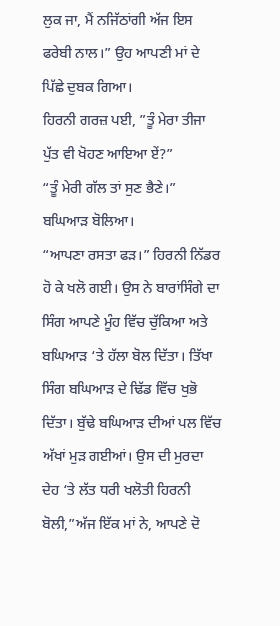ਲੁਕ ਜਾ, ਮੈਂ ਨਜਿੱਠਾਂਗੀ ਅੱਜ ਇਸ ਫਰੇਬੀ ਨਾਲ।” ਉਹ ਆਪਣੀ ਮਾਂ ਦੇ ਪਿੱਛੇ ਦੁਬਕ ਗਿਆ।
ਹਿਰਨੀ ਗਰਜ਼ ਪਈ, ”ਤੂੰ ਮੇਰਾ ਤੀਜਾ ਪੁੱਤ ਵੀ ਖੋਹਣ ਆਇਆ ਏਂ?”
“ਤੂੰ ਮੇਰੀ ਗੱਲ ਤਾਂ ਸੁਣ ਭੈਣੇ।” ਬਘਿਆੜ ਬੋਲਿਆ।
“ਆਪਣਾ ਰਸਤਾ ਫੜ।” ਹਿਰਨੀ ਨਿੱਡਰ ਹੋ ਕੇ ਖਲੋ ਗਈ। ਉਸ ਨੇ ਬਾਰਾਂਸਿੰਗੇ ਦਾ ਸਿੰਗ ਆਪਣੇ ਮੂੰਹ ਵਿੱਚ ਚੁੱਕਿਆ ਅਤੇ ਬਘਿਆੜ ‘ਤੇ ਹੱਲਾ ਬੋਲ ਦਿੱਤਾ। ਤਿੱਖਾ ਸਿੰਗ ਬਘਿਆੜ ਦੇ ਢਿੱਡ ਵਿੱਚ ਖੁਭੋ ਦਿੱਤਾ। ਬੁੱਢੇ ਬਘਿਆੜ ਦੀਆਂ ਪਲ ਵਿੱਚ ਅੱਖਾਂ ਮੁੜ ਗਈਆਂ। ਉਸ ਦੀ ਮੁਰਦਾ ਦੇਹ ‘ਤੇ ਲੱਤ ਧਰੀ ਖਲੋਤੀ ਹਿਰਨੀ ਬੋਲੀ,”ਅੱਜ ਇੱਕ ਮਾਂ ਨੇ, ਆਪਣੇ ਦੋ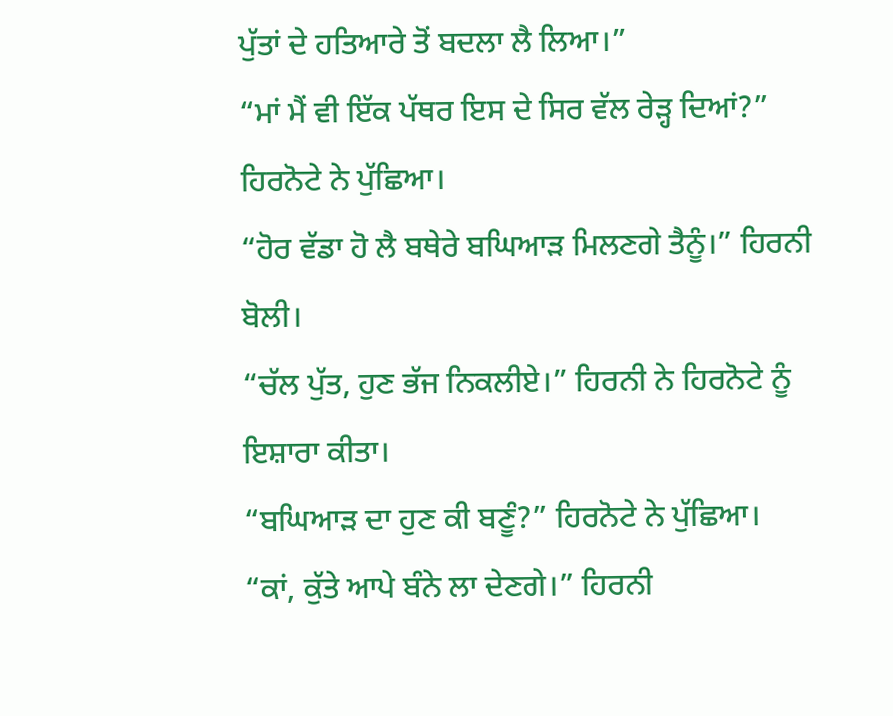ਪੁੱਤਾਂ ਦੇ ਹਤਿਆਰੇ ਤੋਂ ਬਦਲਾ ਲੈ ਲਿਆ।”
“ਮਾਂ ਮੈਂ ਵੀ ਇੱਕ ਪੱਥਰ ਇਸ ਦੇ ਸਿਰ ਵੱਲ ਰੇੜ੍ਹ ਦਿਆਂ?” ਹਿਰਨੋਟੇ ਨੇ ਪੁੱਛਿਆ।
“ਹੋਰ ਵੱਡਾ ਹੋ ਲੈ ਬਥੇਰੇ ਬਘਿਆੜ ਮਿਲਣਗੇ ਤੈਨੂੰ।” ਹਿਰਨੀ ਬੋਲੀ।
“ਚੱਲ ਪੁੱਤ, ਹੁਣ ਭੱਜ ਨਿਕਲੀਏ।” ਹਿਰਨੀ ਨੇ ਹਿਰਨੋਟੇ ਨੂੰ ਇਸ਼ਾਰਾ ਕੀਤਾ।
“ਬਘਿਆੜ ਦਾ ਹੁਣ ਕੀ ਬਣੂੰ?” ਹਿਰਨੋਟੇ ਨੇ ਪੁੱਛਿਆ।
“ਕਾਂ, ਕੁੱਤੇ ਆਪੇ ਬੰਨੇ ਲਾ ਦੇਣਗੇ।” ਹਿਰਨੀ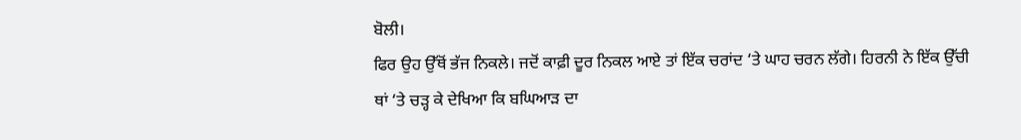ਬੋਲੀ।
ਫਿਰ ਉਹ ਉੱਥੋਂ ਭੱਜ ਨਿਕਲੇ। ਜਦੋਂ ਕਾਫ਼ੀ ਦੂਰ ਨਿਕਲ ਆਏ ਤਾਂ ਇੱਕ ਚਰਾਂਦ ‘ਤੇ ਘਾਹ ਚਰਨ ਲੱਗੇ। ਹਿਰਨੀ ਨੇ ਇੱਕ ਉੱਚੀ ਥਾਂ ‘ਤੇ ਚੜ੍ਹ ਕੇ ਦੇਖਿਆ ਕਿ ਬਘਿਆੜ ਦਾ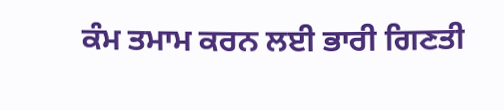ਕੰਮ ਤਮਾਮ ਕਰਨ ਲਈ ਭਾਰੀ ਗਿਣਤੀ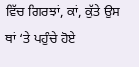ਵਿੱਚ ਗਿਰਝਾਂ, ਕਾਂ, ਕੁੱਤੇ ਉਸ ਥਾਂ ‘ਤੇ ਪਹੁੰਚੇ ਹੋਏ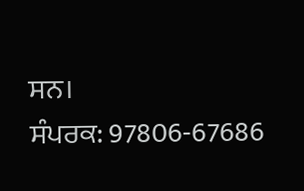ਸਨ।
ਸੰਪਰਕ: 97806-67686